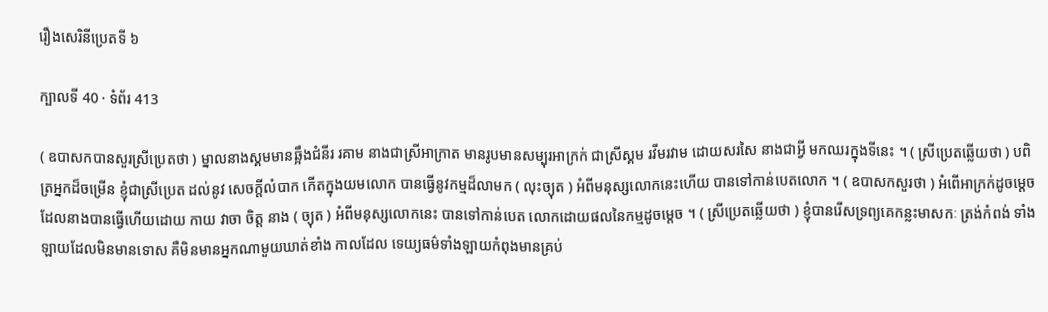រឿងសេរិនីប្រេតទី ៦

ក្បាលទី 40 · ទំព័រ 413

( ឧបាសកបានសួរស្រីប្រេតថា ) ម្នាលនាងស្គមមានឆ្អឹងជំនីរ រគាម នាងជាស្រីអាក្រាត មានរូបមានសម្បុរអាក្រក់ ជាស្រីស្គម រវីមរវាម ដោយសរសៃ នាងជាអ្វី មកឈរក្នុងទីនេះ ។ ( ស្រីប្រេតឆ្លើយថា ) បពិត្រអ្នកដ៏ចម្រើន ខ្ញុំជាស្រីប្រេត ដល់នូវ សេចក្តីលំបាក កើតក្នុងយមលោក បានធ្វើនូវកម្មដ៏លាមក ( លុះច្យុត ) អំពីមនុស្សលោកនេះហើយ បានទៅកាន់បេតលោក ។ ( ឧបាសកសួរថា ) អំពើអាក្រក់ដូចម្តេចដែលនាងបានធ្វើហើយដោយ កាយ វាចា ចិត្ត នាង ( ច្យុត ) អំពីមនុស្សលោកនេះ បានទៅកាន់បេត លោកដោយផលនៃកម្មដូចម្តេច ។ ( ស្រីប្រេតឆ្លើយថា ) ខ្ញុំបានរើសទ្រព្យគេកន្លះមាសកៈ ត្រង់កំពង់ ទាំងឡាយដែលមិនមានទោស គឺមិនមានអ្នកណាមួយឃាត់ខាំង កាលដែល ទេយ្យធម៌ទាំងឡាយកំពុងមានគ្រប់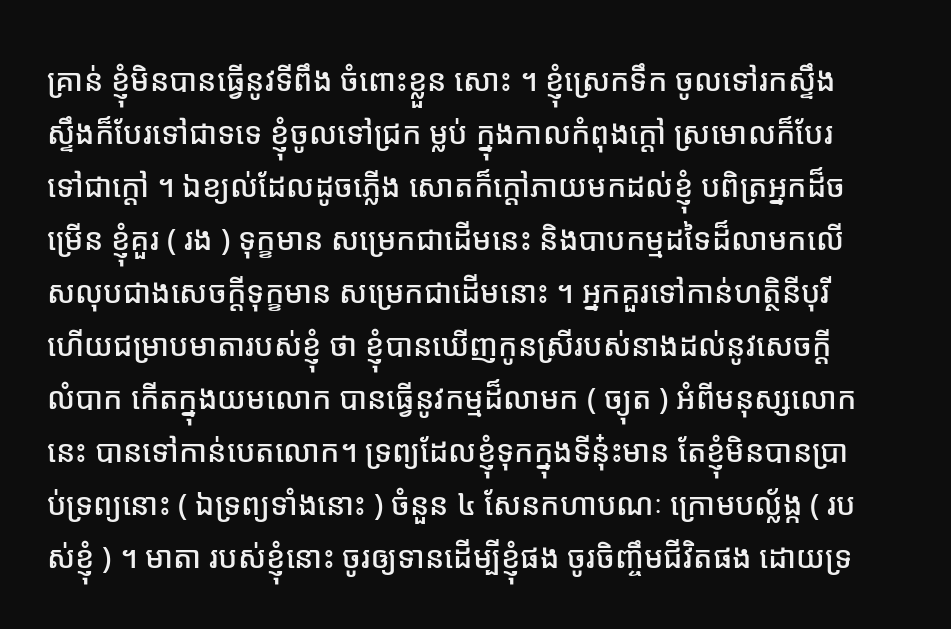គ្រាន់ ខ្ញុំមិនបានធ្វើនូវទីពឹង ចំពោះខ្លួន សោះ ។ ខ្ញុំស្រេកទឹក ចូលទៅរកស្ទឹង ស្ទឹងក៏បែរទៅជាទទេ ខ្ញុំចូលទៅជ្រក ម្លប់ ក្នុងកាលកំពុងក្តៅ ស្រមោលក៏បែរទៅជាក្តៅ ។ ឯខ្យល់ដែលដូចភ្លើង សោតក៏ក្តៅភាយមកដល់ខ្ញុំ បពិត្រអ្នកដ៏ចម្រើន ខ្ញុំគួរ ( រង ) ទុក្ខមាន សម្រេកជាដើមនេះ និងបាបកម្មដទៃដ៏លាមកលើសលុបជាងសេចក្តីទុក្ខមាន សម្រេកជាដើមនោះ ។ អ្នកគួរទៅកាន់ហត្ថិនីបុរី ហើយជម្រាបមាតារបស់ខ្ញុំ ថា ខ្ញុំបានឃើញកូនស្រីរបស់នាងដល់នូវសេចក្តីលំបាក កើតក្នុងយមលោក បានធ្វើនូវកម្មដ៏លាមក ( ច្យុត ) អំពីមនុស្សលោកនេះ បានទៅកាន់បេតលោក។ ទ្រព្យដែលខ្ញុំទុកក្នុងទីនុ៎ះមាន តែខ្ញុំមិនបានប្រាប់ទ្រព្យនោះ ( ឯទ្រព្យទាំងនោះ ) ចំនួន ៤ សែនកហាបណៈ ក្រោមបល្ល័ង្ក ( របស់ខ្ញុំ ) ។ មាតា របស់ខ្ញុំនោះ ចូរឲ្យទានដើម្បីខ្ញុំផង ចូរចិញ្ចឹមជីវិតផង ដោយទ្រ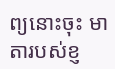ព្យនោះចុះ មាតារបស់ខ្ញ